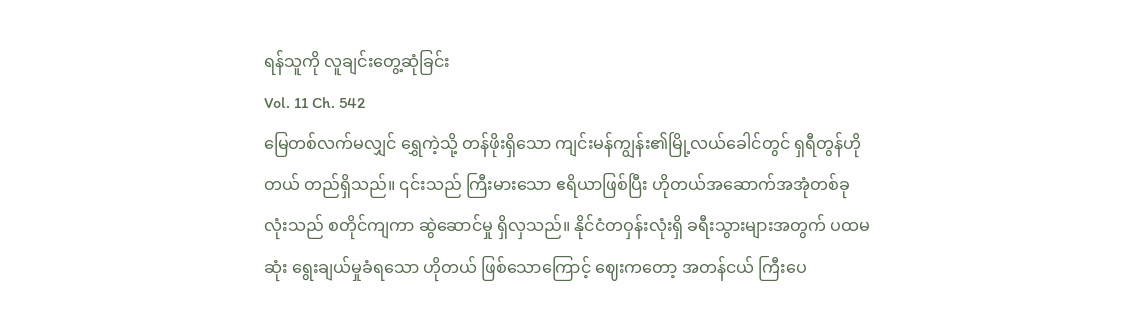ရန်သူကို လူချင်းတွေ့ဆုံခြင်း
Vol. 11 Ch. 542
မြေတစ်လက်မလျှင် ရွှေကဲ့သို့ တန်ဖိုးရှိသော ကျင်းမန်ကျွန်း၏မြို့လယ်ခေါင်တွင် ရှရီတွန်ဟိုတယ် တည်ရှိသည်။ ၎င်းသည် ကြီးမားသော ဧရိယာဖြစ်ပြီး ဟိုတယ်အဆောက်အအုံတစ်ခုလုံးသည် စတိုင်ကျကာ ဆွဲဆောင်မှု ရှိလှသည်။ နိုင်ငံတဝှန်းလုံးရှိ ခရီးသွားများအတွက် ပထမဆုံး ရွေးချယ်မှုခံရသော ဟိုတယ် ဖြစ်သောကြောင့် ဈေးကတော့ အတန်ငယ် ကြီးပေ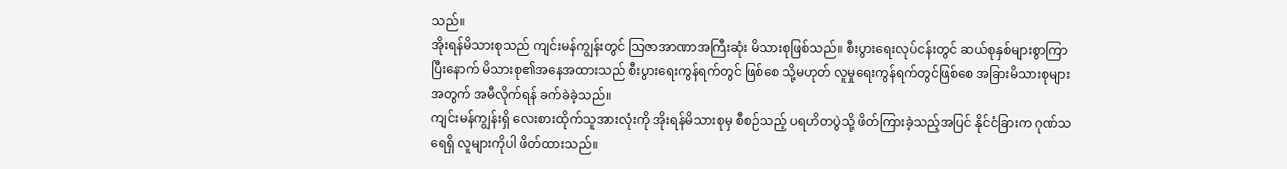သည်။
အိုးရန်မိသားစုသည် ကျင်းမန်ကျွန်းတွင် သြဇာအာဏာအကြီးဆုံး မိသားစုဖြစ်သည်။ စီးပွားရေးလုပ်ငန်းတွင် ဆယ်စုနှစ်များစွာကြာပြီးနောက် မိသားစု၏အနေအထားသည် စီးပွားရေးကွန်ရက်တွင် ဖြစ်စေ သို့မဟုတ် လူမှုရေးကွန်ရက်တွင်ဖြစ်စေ အခြားမိသားစုများအတွက် အမီလိုက်ရန် ခက်ခဲခဲ့သည်။
ကျင်းမန်ကျွန်းရှိ လေးစားထိုက်သူအားလုံးကို အိုးရန်မိသားစုမှ စီစဉ်သည့် ပရဟိတပွဲသို့ ဖိတ်ကြားခဲ့သည့်အပြင် နိုင်ငံခြားက ဂုဏ်သရေရှိ လူများကိုပါ ဖိတ်ထားသည်။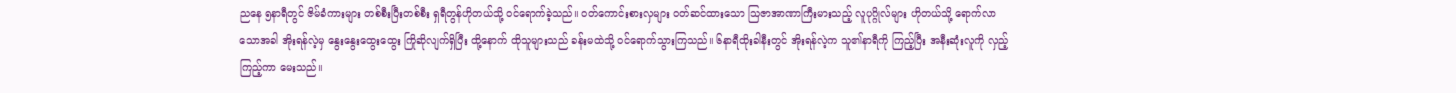ညနေ ၅နာရီတွင် ဇိမ်ခံကားများ တစ်စီးပြီးတစ်စီး ရှရီတွန်ဟိုတယ်သို့ ဝင်ရောက်ခဲ့သည်။ ဝတ်ကောင်းစားလှများ ဝတ်ဆင်ထားသော သြဇာအာဏာကြီးမားသည့် လူပုဂ္ဂိုလ်များ ဟိုတယ်သို့ ရောက်လာသောအခါ အိုးရန်လဲ့မှ နွေးနွေးထွေးထွေး ကြိုဆိုလျက်ရှိပြီး ထို့နောက် ထိုသူများသည် ခန်းမထဲသို့ ဝင်ရောက်သွားကြသည်။ ၆နာရီထိုးခါနီးတွင် အိုးရန်လဲ့က သူ၏နာရီကို ကြည့်ပြီး အနီးဆုံးလူကို လှည့်ကြည့်ကာ မေးသည်။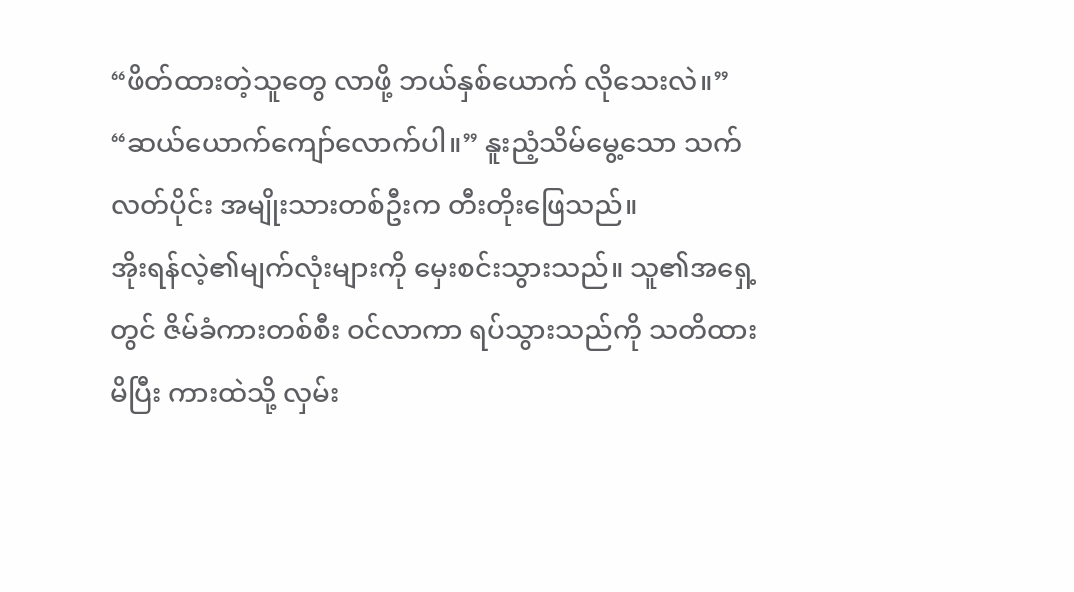“ဖိတ်ထားတဲ့သူတွေ လာဖို့ ဘယ်နှစ်ယောက် လိုသေးလဲ။”
“ဆယ်ယောက်ကျော်လောက်ပါ။” နူးညံ့သိမ်မွေ့သော သက်လတ်ပိုင်း အမျိုးသားတစ်ဦးက တီးတိုးဖြေသည်။
အိုးရန်လဲ့၏မျက်လုံးများကို မှေးစင်းသွားသည်။ သူ၏အရှေ့တွင် ဇိမ်ခံကားတစ်စီး ဝင်လာကာ ရပ်သွားသည်ကို သတိထားမိပြီး ကားထဲသို့ လှမ်း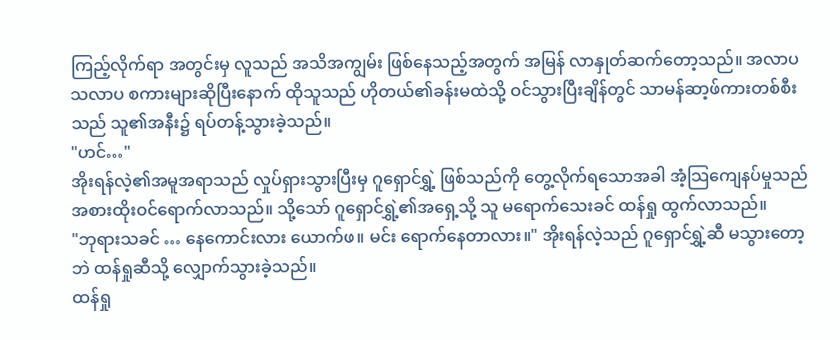ကြည့်လိုက်ရာ အတွင်းမှ လူသည် အသိအကျွမ်း ဖြစ်နေသည့်အတွက် အမြန် လာနှုတ်ဆက်တော့သည်။ အလာပသလာပ စကားများဆိုပြီးနောက် ထိုသူသည် ဟိုတယ်၏ခန်းမထဲသို့ ဝင်သွားပြီးချိန်တွင် သာမန်ဆာ့ဖ်ကားတစ်စီးသည် သူ၏အနီး၌ ရပ်တန့်သွားခဲ့သည်။
"ဟင်…"
အိုးရန်လဲ့၏အမူအရာသည် လှုပ်ရှားသွားပြီးမှ ဂူရှောင်ရွှဲ့ ဖြစ်သည်ကို တွေ့လိုက်ရသောအခါ အံ့သြကျေနပ်မှုသည် အစားထိုးဝင်ရောက်လာသည်။ သို့သော် ဂူရှောင်ရွှဲ့၏အရှေ့သို့ သူ မရောက်သေးခင် ထန်ရှု ထွက်လာသည်။
"ဘုရားသခင် … နေကောင်းလား ယောက်ဖ။ မင်း ရောက်နေတာလား။" အိုးရန်လဲ့သည် ဂူရှောင်ရွှဲ့ဆီ မသွားတော့ဘဲ ထန်ရှုဆီသို့ လျှောက်သွားခဲ့သည်။
ထန်ရှု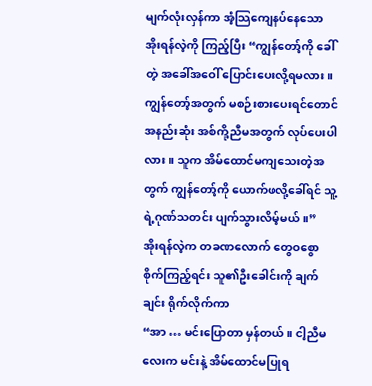မျက်လုံးလှန်ကာ အံ့သြကျေနပ်နေသော အိုးရန်လဲ့ကို ကြည့်ပြီး “ကျွန်တော့်ကို ခေါ်တဲ့ အခေါ်အဝေါ် ပြောင်းပေးလို့ရမလား။ ကျွန်တော့်အတွက် မစဉ်းစားပေးရင်တောင် အနည်းဆုံး အစ်ကို့ညီမအတွက် လုပ်ပေးပါလား။ သူက အိမ်ထောင်မကျသေးတဲ့အတွက် ကျွန်တော့်ကို ယောက်ဖလို့ခေါ်ရင် သူ့ရဲ့ဂုဏ်သတင်း ပျက်သွားလိမ့်မယ်။”
အိုးရန်လဲ့က တခဏလောက် တွေဝစွော စိုက်ကြည့်ရင်း သူ၏ဦးခေါင်းကို ချက်ချင်း ရိုက်လိုက်ကာ
“အာ … မင်းပြောတာ မှန်တယ်။ ငါ့ညီမလေးက မင်းနဲ့ အိမ်ထောင်မပြုရ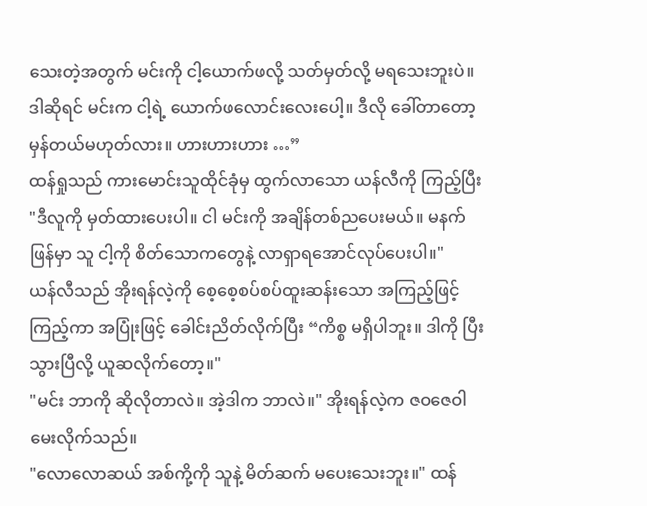သေးတဲ့အတွက် မင်းကို ငါ့ယောက်ဖလို့ သတ်မှတ်လို့ မရသေးဘူးပဲ။ ဒါဆိုရင် မင်းက ငါ့ရဲ့ ယောက်ဖလောင်းလေးပေါ့။ ဒီလို ခေါ်တာတော့ မှန်တယ်မဟုတ်လား။ ဟားဟားဟား …”
ထန်ရှုသည် ကားမောင်းသူထိုင်ခုံမှ ထွက်လာသော ယန်လီကို ကြည့်ပြီး
"ဒီလူကို မှတ်ထားပေးပါ။ ငါ မင်းကို အချိန်တစ်ညပေးမယ်။ မနက်ဖြန်မှာ သူ ငါ့ကို စိတ်သောကတွေနဲ့ လာရှာရအောင်လုပ်ပေးပါ။"
ယန်လီသည် အိုးရန်လဲ့ကို စေ့စေ့စပ်စပ်ထူးဆန်းသော အကြည့်ဖြင့် ကြည့်ကာ အပြုံးဖြင့် ခေါင်းညိတ်လိုက်ပြီး “ကိစ္စ မရှိပါဘူး။ ဒါကို ပြီးသွားပြီလို့ ယူဆလိုက်တော့။"
"မင်း ဘာကို ဆိုလိုတာလဲ။ အဲ့ဒါက ဘာလဲ။" အိုးရန်လဲ့က ဇဝဇေဝါ မေးလိုက်သည်။
"လောလောဆယ် အစ်ကို့ကို သူနဲ့ မိတ်ဆက် မပေးသေးဘူး။" ထန်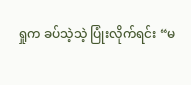ရှုက ခပ်သဲ့သဲ့ ပြုံးလိုက်ရင်း “မ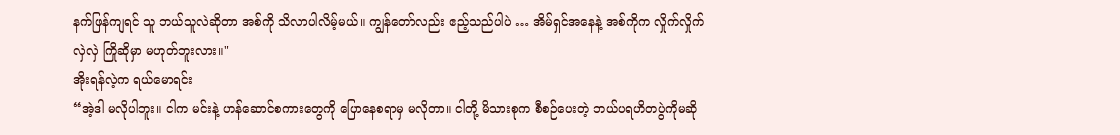နက်ဖြန်ကျရင် သူ ဘယ်သူလဲဆိုတာ အစ်ကို သိလာပါလိမ့်မယ်။ ကျွန်တော်လည်း ဧည့်သည်ပါပဲ … အိမ်ရှင်အနေနဲ့ အစ်ကိုက လှိုက်လှိုက်လှဲလှဲ ကြိုဆိုမှာ မဟုတ်ဘူးလား။"
အိုးရန်လဲ့က ရယ်မောရင်း
“အဲ့ဒါ မလိုပါဘူး။ ငါက မင်းနဲ့ ဟန်ဆောင်စကားတွေကို ပြောနေစရာမှ မလိုတာ။ ငါတို့ မိသားစုက စီစဉ်ပေးတဲ့ ဘယ်ပရဟိတပွဲကိုမဆို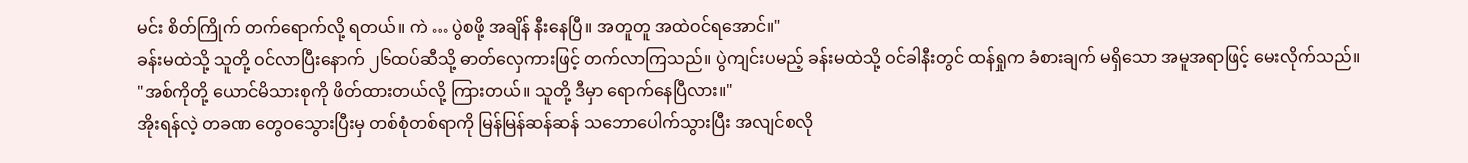မင်း စိတ်ကြိုက် တက်ရောက်လို့ ရတယ်။ ကဲ … ပွဲစဖို့ အချိန် နီးနေပြီ။ အတူတူ အထဲဝင်ရအောင်။"
ခန်းမထဲသို့ သူတို့ ဝင်လာပြီးနောက် ၂၆ထပ်ဆီသို့ ဓာတ်လှေကားဖြင့် တက်လာကြသည်။ ပွဲကျင်းပမည့် ခန်းမထဲသို့ ဝင်ခါနီးတွင် ထန်ရှုက ခံစားချက် မရှိသော အမူအရာဖြင့် မေးလိုက်သည်။
"အစ်ကိုတို့ ယောင်မိသားစုကို ဖိတ်ထားတယ်လို့ ကြားတယ်။ သူတို့ ဒီမှာ ရောက်နေပြီလား။"
အိုးရန်လဲ့ တခဏ တွေဝသွေားပြီးမှ တစ်စုံတစ်ရာကို မြန်မြန်ဆန်ဆန် သဘောပေါက်သွားပြီး အလျင်စလို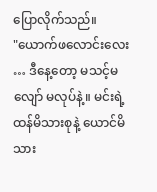ပြောလိုက်သည်။
"ယောက်ဖလောင်းလေး … ဒီနေ့တော့ မသင့်မလျော် မလုပ်နဲ့။ မင်းရဲ့ ထန်မိသားစုနဲ့ ယောင်မိသား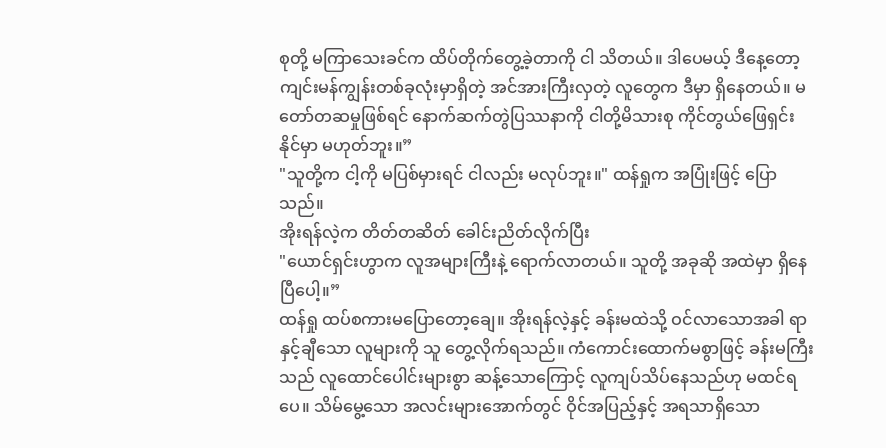စုတို့ မကြာသေးခင်က ထိပ်တိုက်တွေ့ခဲ့တာကို ငါ သိတယ်။ ဒါပေမယ့် ဒီနေ့တော့ ကျင်းမန်ကျွန်းတစ်ခုလုံးမှာရှိတဲ့ အင်အားကြီးလှတဲ့ လူတွေက ဒီမှာ ရှိနေတယ်။ မတော်တဆမှုဖြစ်ရင် နောက်ဆက်တွဲပြဿနာကို ငါတို့မိသားစု ကိုင်တွယ်ဖြေရှင်းနိုင်မှာ မဟုတ်ဘူး။”
"သူတို့က ငါ့ကို မပြစ်မှားရင် ငါလည်း မလုပ်ဘူး။" ထန်ရှုက အပြုံးဖြင့် ပြောသည်။
အိုးရန်လဲ့က တိတ်တဆိတ် ခေါင်းညိတ်လိုက်ပြီး
"ယောင်ရှင်းဟွာက လူအများကြီးနဲ့ ရောက်လာတယ်။ သူတို့ အခုဆို အထဲမှာ ရှိနေပြီပေါ့။”
ထန်ရှု ထပ်စကားမပြောတော့ချေ။ အိုးရန်လဲ့နှင့် ခန်းမထဲသို့ ဝင်လာသောအခါ ရာနှင့်ချီသော လူများကို သူ တွေ့လိုက်ရသည်။ ကံကောင်းထောက်မစွာဖြင့် ခန်းမကြီးသည် လူထောင်ပေါင်းများစွာ ဆန့်သောကြောင့် လူကျပ်သိပ်နေသည်ဟု မထင်ရပေ။ သိမ်မွေ့သော အလင်းများအောက်တွင် ဝိုင်အပြည့်နှင့် အရသာရှိသော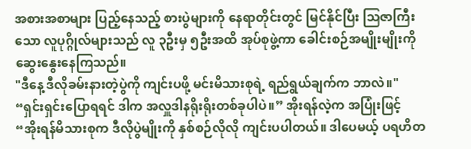အစားအစာများ ပြည့်နေသည့် စားပွဲများကို နေရာတိုင်းတွင် မြင်နိုင်ပြီး သြဇာကြီးသော လူပုဂ္ဂိုလ်များသည် လူ ၃ဦးမှ ၅ဦးအထိ အုပ်စုဖွဲ့ကာ ခေါင်းစဉ်အမျိုးမျိုးကို ဆွေးနွေးနေကြသည်။
"ဒီနေ့ ဒီလိုခမ်းနားတဲ့ပွဲကို ကျင်းပဖို့ မင်းမိသားစုရဲ့ ရည်ရွယ်ချက်က ဘာလဲ။"
“ရှင်းရှင်းပြောရရင် ဒါက အလှူဒါနရိုးရိုးတစ်ခုပါပဲ။” အိုးရန်လဲ့က အပြုံးဖြင့်
“အိုးရန်မိသားစုက ဒီလိုပွဲမျိုးကို နှစ်စဉ်လိုလို ကျင်းပပါတယ်။ ဒါပေမယ့် ပရဟိတ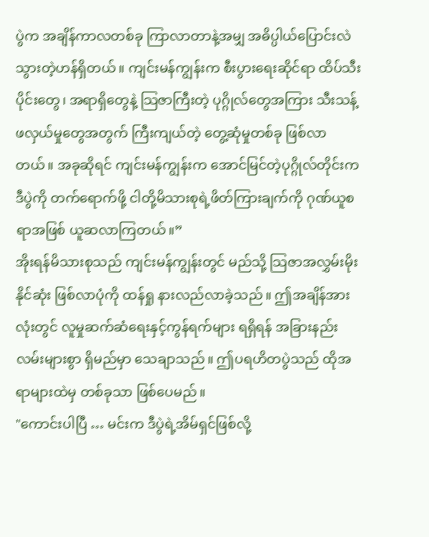ပွဲက အချိန်ကာလတစ်ခု ကြာလာတာနဲ့အမျှ အဓိပ္ပါယ်ပြောင်းလဲသွားတဲ့ဟန်ရှိတယ်။ ကျင်းမန်ကျွန်းက စီးပွားရေးဆိုင်ရာ ထိပ်သီးပိုင်းတွေ၊ အရာရှိတွေနဲ့ သြဇာကြီးတဲ့ ပုဂ္ဂိုလ်တွေအကြား သီးသန့်ဖလှယ်မှုတွေအတွက် ကြီးကျယ်တဲ့ တွေ့ဆုံမှုတစ်ခု ဖြစ်လာတယ်။ အခုဆိုရင် ကျင်းမန်ကျွန်းက အောင်မြင်တဲ့ပုဂ္ဂိုလ်တိုင်းက ဒီပွဲကို တက်ရောက်ဖို့ ငါတို့မိသားစုရဲ့ဖိတ်ကြားချက်ကို ဂုဏ်ယူစရာအဖြစ် ယူဆလာကြတယ်။”
အိုးရန်မိသားစုသည် ကျင်းမန်ကျွန်းတွင် မည်သို့ သြဇာအလွှမ်းမိုးနိုင်ဆုံး ဖြစ်လာပုံကို ထန်ရှု နားလည်လာခဲ့သည်။ ဤအချိန်အားလုံးတွင် လူမှုဆက်ဆံရေးနှင့်ကွန်ရက်များ ရရှိရန် အခြားနည်းလမ်းများစွာ ရှိမည်မှာ သေချာသည်။ ဤပရဟိတပွဲသည် ထိုအရာများထဲမှ တစ်ခုသာ ဖြစ်ပေမည်။
"ကောင်းပါပြီ … မင်းက ဒီပွဲရဲ့အိမ်ရှင်ဖြစ်လို့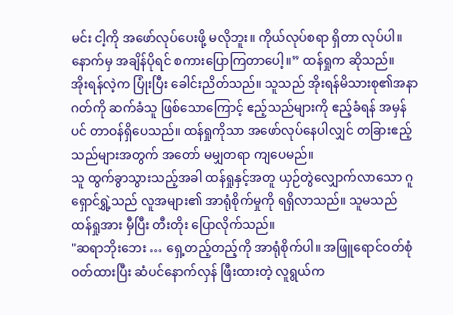မင်း ငါ့ကို အဖော်လုပ်ပေးဖို့ မလိုဘူး။ ကိုယ်လုပ်စရာ ရှိတာ လုပ်ပါ။ နောက်မှ အချိန်ပိုရင် စကားပြောကြတာပေါ့။” ထန်ရှုက ဆိုသည်။
အိုးရန်လဲ့က ပြုံးပြီး ခေါင်းညိတ်သည်။ သူသည် အိုးရန်မိသားစု၏အနာဂတ်ကို ဆက်ခံသူ ဖြစ်သောကြောင့် ဧည့်သည်များကို ဧည့်ခံရန် အမှန်ပင် တာဝန်ရှိပေသည်။ ထန်ရှုကိုသာ အဖော်လုပ်နေပါလျှင် တခြားဧည့်သည်များအတွက် အတော် မမျှတရာ ကျပေမည်။
သူ ထွက်ခွာသွားသည့်အခါ ထန်ရှုနှင့်အတူ ယှဉ်တွဲလျှောက်လာသော ဂူရှောင်ရွှဲ့သည် လူအများ၏ အာရုံစိုက်မှုကို ရရှိလာသည်။ သူမသည် ထန်ရှုအား မှီပြီး တီးတိုး ပြောလိုက်သည်။
"ဆရာဘိုးဘေး … ရှေ့တည့်တည့်ကို အာရုံစိုက်ပါ။ အဖြူရောင်ဝတ်စုံဝတ်ထားပြီး ဆံပင်နောက်လှန် ဖြီးထားတဲ့ လူရွယ်က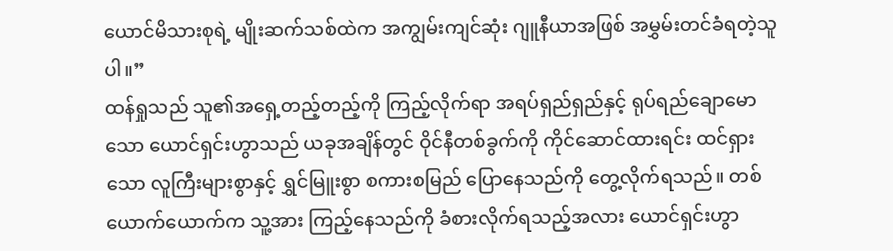ယောင်မိသားစုရဲ့ မျိုးဆက်သစ်ထဲက အကျွမ်းကျင်ဆုံး ဂျူနီယာအဖြစ် အမွှမ်းတင်ခံရတဲ့သူပါ။”
ထန်ရှုသည် သူ၏အရှေ့တည့်တည့်ကို ကြည့်လိုက်ရာ အရပ်ရှည်ရှည်နှင့် ရုပ်ရည်ချောမောသော ယောင်ရှင်းဟွာသည် ယခုအချိန်တွင် ဝိုင်နီတစ်ခွက်ကို ကိုင်ဆောင်ထားရင်း ထင်ရှားသော လူကြီးများစွာနှင့် ရွှင်မြူးစွာ စကားစမြည် ပြောနေသည်ကို တွေ့လိုက်ရသည်။ တစ်ယောက်ယောက်က သူ့အား ကြည့်နေသည်ကို ခံစားလိုက်ရသည့်အလား ယောင်ရှင်းဟွာ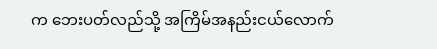က ဘေးပတ်လည်သို့ အကြိမ်အနည်းငယ်လောက်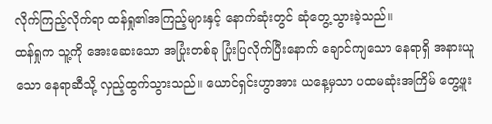လိုက်ကြည့်လိုက်ရာ ထန်ရှု၏အကြည့်များနှင့် နောက်ဆုံးတွင် ဆုံတွေ့သွားခဲ့သည်။
ထန်ရှုက သူ့ကို အေးဆေးသော အပြုံးတစ်ခု ပြုံးပြလိုက်ပြီးနောက် ချောင်ကျသော နေရာရှိ အနားယူသော နေရာဆီသို့ လှည့်ထွက်သွားသည်။ ယောင်ရှင်းဟွာအား ယနေ့မှသာ ပထမဆုံးအကြိမ် တွေ့ဖူး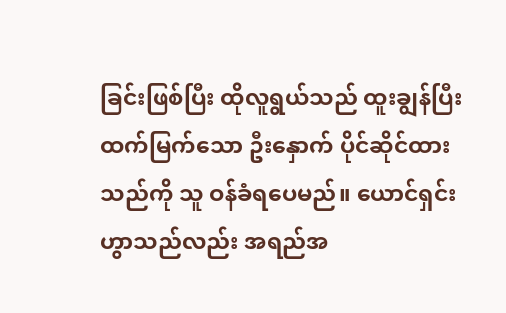ခြင်းဖြစ်ပြီး ထိုလူရွယ်သည် ထူးချွန်ပြီး ထက်မြက်သော ဦးနှောက် ပိုင်ဆိုင်ထားသည်ကို သူ ဝန်ခံရပေမည်။ ယောင်ရှင်းဟွာသည်လည်း အရည်အ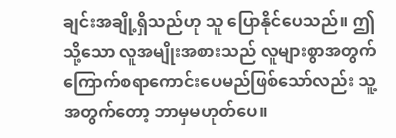ချင်းအချို့ရှိသည်ဟု သူ ပြောနိုင်ပေသည်။ ဤသို့သော လူအမျိုးအစားသည် လူများစွာအတွက် ကြောက်စရာကောင်းပေမည်ဖြစ်သော်လည်း သူ့အတွက်တော့ ဘာမှမဟုတ်ပေ။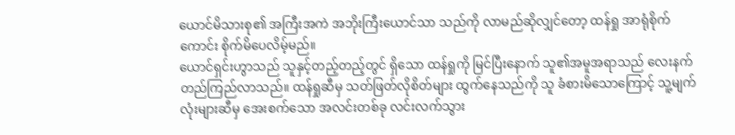ယောင်မိသားစု၏ အကြီးအကဲ အဘိုးကြီးယောင်သာ သည်ကို လာမည်ဆိုလျှင်တော့ ထန်ရှု အာရုံစိုက်ကောင်း စိုက်မိပေလိမ့်မည်။
ယောင်ရှင်းဟွာသည် သူနှင့်တည့်တည့်တွင် ရှိသော ထန်ရှုကို မြင်ပြီးနောက် သူ၏အမူအရာသည် လေးနက်တည်ကြည်လာသည်။ ထန်ရှုဆီမှ သတ်ဖြတ်လိုစိတ်များ ထွက်နေသည်ကို သူ ခံစားမိသောကြောင့် သူ့မျက်လုံးများဆီမှ အေးစက်သော အလင်းတစ်ခု လင်းလက်သွား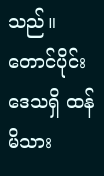သည်။ တောင်ပိုင်းဒေသရှိ ထန်မိသား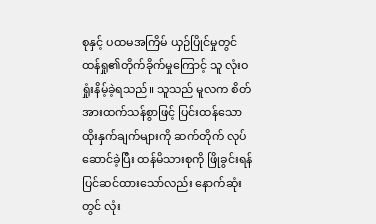စုနှင့် ပထမအကြိမ် ယှဉ်ပြိုင်မှုတွင် ထန်ရှု၏တိုက်ခိုက်မှုကြောင့် သူ လုံးဝ ရှုံးနိမ့်ခဲ့ရသည်။ သူသည် မူလက စိတ်အားထက်သန်စွာဖြင့် ပြင်းထန်သော ထိုးနှက်ချက်များကို ဆက်တိုက် လုပ်ဆောင်ခဲ့ပြီး ထန်မိသားစုကို ဖြိုခွင်းရန် ပြင်ဆင်ထားသော်လည်း နောက်ဆုံးတွင် လုံး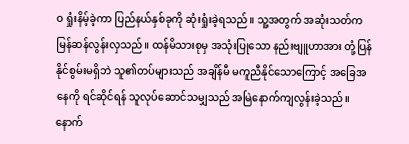ဝ ရှုံးနိမ့်ခဲ့ကာ ပြည်နယ်နှစ်ခုကို ဆုံးရှုံးခဲ့ရသည်။ သူ့အတွက် အဆုံးသတ်က မြန်ဆန်လွန်းလှသည်။ ထန်မိသားစုမှ အသုံးပြုသော နည်းဗျူဟာအား တုံ့ပြန်နိုင်စွမ်းမရှိဘဲ သူ၏တပ်များသည် အချိန်မီ မကူညီနိုင်သောကြောင့် အခြေအနေကို ရင်ဆိုင်ရန် သူလုပ်ဆောင်သမျှသည် အမြဲနောက်ကျလွန်းခဲ့သည်။ နောက်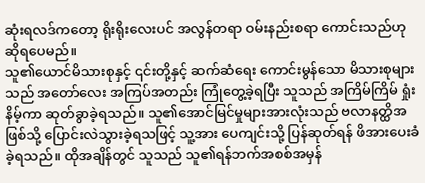ဆုံးရလဒ်ကတော့ ရိုးရိုးလေးပင် အလွန်တရာ ဝမ်းနည်းစရာ ကောင်းသည်ဟု ဆိုရပေမည်။
သူ၏ယောင်မိသားစုနှင့် ၎င်းတို့နှင့် ဆက်ဆံရေး ကောင်းမွန်သော မိသားစုများသည် အတော်လေး အကြပ်အတည်း ကြုံတွေ့ခဲ့ရပြီး သူသည် အကြိမ်ကြိမ် ရှုံးနိမ့်ကာ ဆုတ်ခွာခဲ့ရသည်။ သူ၏အောင်မြင်မှုများအားလုံးသည် ဗလာနတ္ထိအဖြစ်သို့ ပြောင်းလဲသွားခဲ့ရသဖြင့် သူ့အား ပေကျင်းသို့ ပြန်ဆုတ်ရန် ဖိအားပေးခံခဲ့ရသည်။ ထိုအချိန်တွင် သူသည် သူ၏ရန်ဘက်အစစ်အမှန်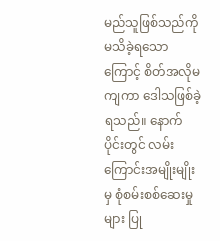မည်သူဖြစ်သည်ကို မသိခဲ့ရသောကြောင့် စိတ်အလိုမကျကာ ဒေါသဖြစ်ခဲ့ရသည်။ နောက်ပိုင်းတွင် လမ်းကြောင်းအမျိုးမျိုးမှ စုံစမ်းစစ်ဆေးမှုများ ပြု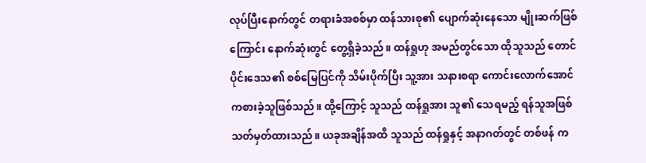လုပ်ပြီးနောက်တွင် တရားခံအစစ်မှာ ထန်သားစု၏ ပျောက်ဆုံးနေသော မျိုးဆက်ဖြစ်ကြောင်း နောက်ဆုံးတွင် တွေ့ရှိခဲ့သည်။ ထန်ရှုဟု အမည်တွင်သော ထိုသူသည် တောင်ပိုင်းဒေသ၏ စစ်မြေပြင်ကို သိမ်းပိုက်ပြီး သူ့အား သနားစရာ ကောင်းလောက်အောင် ကစားခဲ့သူဖြစ်သည်။ ထို့ကြောင့် သူသည် ထန်ရှုအား သူ၏ သေရမည့် ရန်သူအဖြစ် သတ်မှတ်ထားသည်။ ယခုအချိန်အထိ သူသည် ထန်ရှုနှင့် အနာဂတ်တွင် တစ်ဖန် က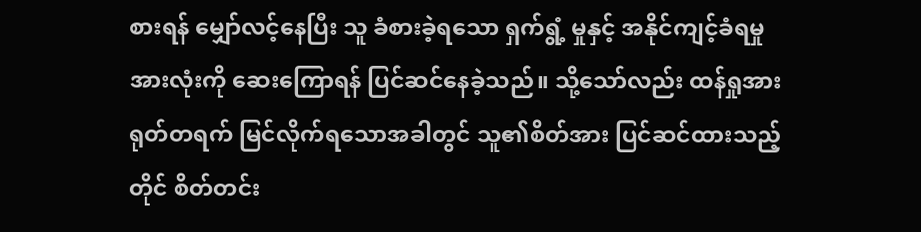စားရန် မျှော်လင့်နေပြီး သူ ခံစားခဲ့ရသော ရှက်ရွံ့ မှုနှင့် အနိုင်ကျင့်ခံရမှုအားလုံးကို ဆေးကြောရန် ပြင်ဆင်နေခဲ့သည်။ သို့သော်လည်း ထန်ရှုအား ရုတ်တရက် မြင်လိုက်ရသောအခါတွင် သူ၏စိတ်အား ပြင်ဆင်ထားသည့်တိုင် စိတ်တင်း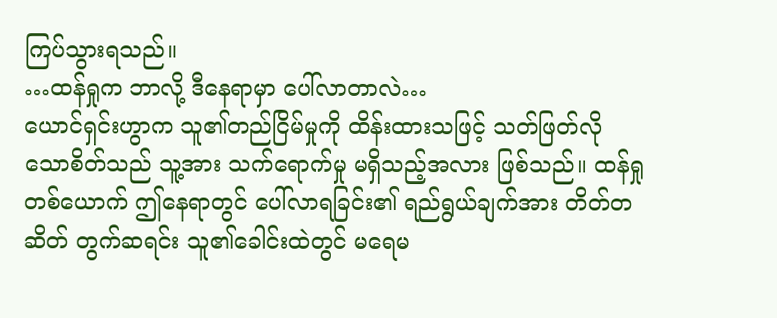ကြပ်သွားရသည်။
…ထန်ရှုက ဘာလို့ ဒီနေရာမှာ ပေါ်လာတာလဲ…
ယောင်ရှင်းဟွာက သူ၏တည်ငြိမ်မှုကို ထိန်းထားသဖြင့် သတ်ဖြတ်လိုသောစိတ်သည် သူ့အား သက်ရောက်မှု မရှိသည့်အလား ဖြစ်သည်။ ထန်ရှုတစ်ယောက် ဤနေရာတွင် ပေါ်လာရခြင်း၏ ရည်ရွယ်ချက်အား တိတ်တဆိတ် တွက်ဆရင်း သူ၏ခေါင်းထဲတွင် မရေမ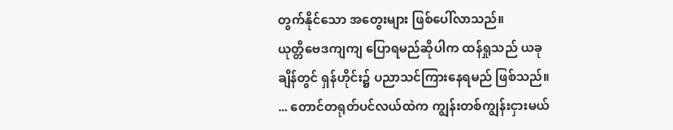တွက်နိုင်သော အတွေးများ ဖြစ်ပေါ်လာသည်။
ယုတ္တိဗေဒကျကျ ပြောရမည်ဆိုပါက ထန်ရှုသည် ယခုချိန်တွင် ရှန်ဟိုင်း၌ ပညာသင်ကြားနေရမည် ဖြစ်သည်။
... တောင်တရုတ်ပင်လယ်ထဲက ကျွန်းတစ်ကျွန်းငှားမယ်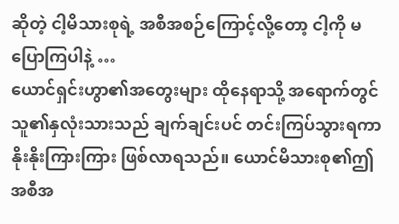ဆိုတဲ့ ငါ့မိသားစုရဲ့ အစီအစဉ်ကြောင့်လို့တော့ ငါ့ကို မပြောကြပါနဲ့ …
ယောင်ရှင်းဟွာ၏အတွေးများ ထိုနေရာသို့ အရောက်တွင် သူ၏နှလုံးသားသည် ချက်ချင်းပင် တင်းကြပ်သွားရကာ နိုးနိုးကြားကြား ဖြစ်လာရသည်။ ယောင်မိသားစု၏ဤအစီအ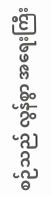စဉ်သည် လွန်စွာ အရေးကြီး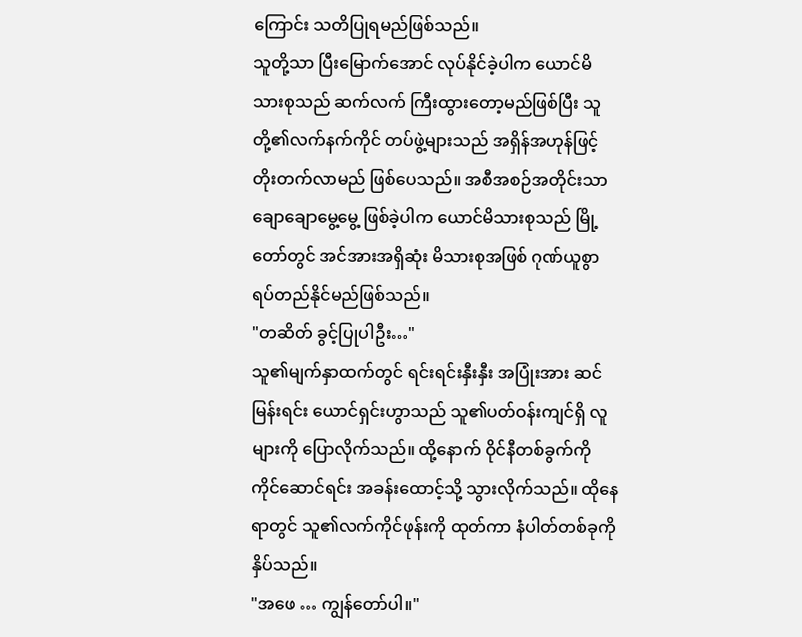ကြောင်း သတိပြုရမည်ဖြစ်သည်။
သူတို့သာ ပြီးမြောက်အောင် လုပ်နိုင်ခဲ့ပါက ယောင်မိသားစုသည် ဆက်လက် ကြီးထွားတော့မည်ဖြစ်ပြီး သူတို့၏လက်နက်ကိုင် တပ်ဖွဲ့များသည် အရှိန်အဟုန်ဖြင့် တိုးတက်လာမည် ဖြစ်ပေသည်။ အစီအစဉ်အတိုင်းသာ ချောချောမွေ့မွေ့ ဖြစ်ခဲ့ပါက ယောင်မိသားစုသည် မြို့တော်တွင် အင်အားအရှိဆုံး မိသားစုအဖြစ် ဂုဏ်ယူစွာ ရပ်တည်နိုင်မည်ဖြစ်သည်။
"တဆိတ် ခွင့်ပြုပါဦး…"
သူ၏မျက်နှာထက်တွင် ရင်းရင်းနှီးနှီး အပြုံးအား ဆင်မြန်းရင်း ယောင်ရှင်းဟွာသည် သူ၏ပတ်ဝန်းကျင်ရှိ လူများကို ပြောလိုက်သည်။ ထို့နောက် ဝိုင်နီတစ်ခွက်ကို ကိုင်ဆောင်ရင်း အခန်းထောင့်သို့ သွားလိုက်သည်။ ထိုနေရာတွင် သူ၏လက်ကိုင်ဖုန်းကို ထုတ်ကာ နံပါတ်တစ်ခုကို နှိပ်သည်။
"အဖေ … ကျွန်တော်ပါ။"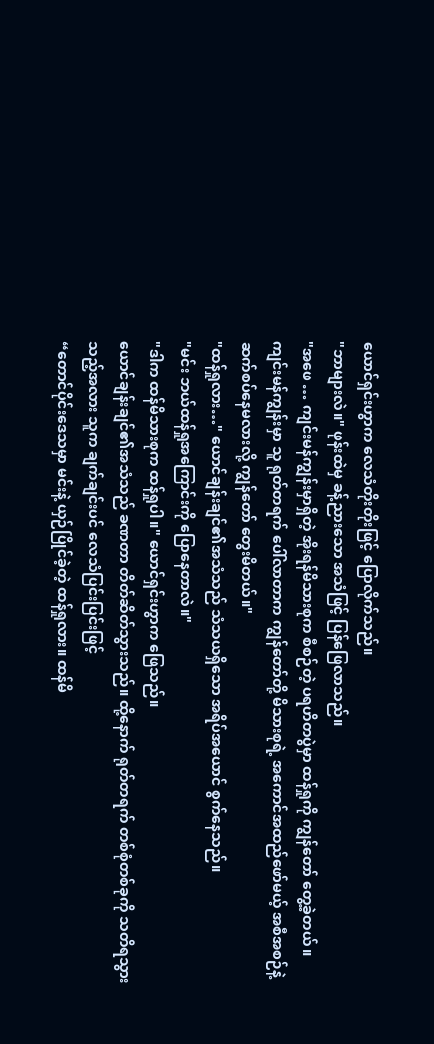ယောင်ရှင်းဟွာက လေသံတိုးတိုးဖြင့် ပြောလိုက်သည်။
"ဘာများလဲ။" ဖုန်းထဲမှ ခန့်ညားသော အသံဖြင့် ပြန်ဖြေလာသည်။
"အဖေ … ကျင်းမန်ကျွန်းမှာရှိတဲ့ အိုးရန်မိသားစုက စီစဉ်တဲ့ ပရဟိတပွဲမှာ ထန်ရှုကို ကျွန်တော် တွေ့ခဲ့တယ်။ ကျင်းမန်ကျွန်းမှာ သူ ရုတ်တရက် ပေါ်လာတာက ကျွန်တော်တို့ မိသားစုရဲ့ အကောင်အထည်ဖော်မယ့် အစီအစဉ်နဲ့ ဆက်စပ်နေမလားလို့ ကျွန်တော် တွေးမိတယ်။"
"ထန်ရှုလား…" ယောင်ချန်းချင်၏အသံသည် သံသယရှိသော အရိပ်အယောင် စွက်နေသည်။
"မင်း ဘယ်ထန်ရှုအကြောင်းကို ပြောနေတာလဲ။"
"ဒါက ထန်မိသားစုက ထန်ရှုပါ။" ယောင်ရှင်းဟွာက ဖြေသည်။
ယောင်ချန်းချင်၏အသံသည် ခဏတာ တိတ်ဆိတ်သွားသည်။ ထို့နောက် ရုတ်တရက် တစ်စုံတစ်ခုကို သတိရသွားသည့်အလား သူက ချက်ချင်းပင် လေသံပြင်းပြင်းဖြင့်
“တောင်ပိုင်းဒေသမှာ မင်းနဲ့ ယှဉ်ပြိုင်ခဲ့တဲ့ ထန်ရှုလား။ ထန်မိ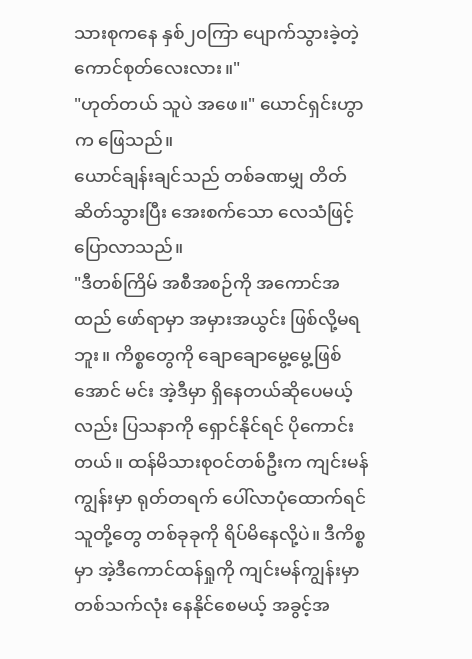သားစုကနေ နှစ်၂၀ကြာ ပျောက်သွားခဲ့တဲ့ ကောင်စုတ်လေးလား။"
"ဟုတ်တယ် သူပဲ အဖေ။" ယောင်ရှင်းဟွာက ဖြေသည်။
ယောင်ချန်းချင်သည် တစ်ခဏမျှ တိတ်ဆိတ်သွားပြီး အေးစက်သော လေသံဖြင့် ပြောလာသည်။
"ဒီတစ်ကြိမ် အစီအစဉ်ကို အကောင်အထည် ဖော်ရာမှာ အမှားအယွင်း ဖြစ်လို့မရဘူး။ ကိစ္စတွေကို ချောချောမွေ့မွေ့ဖြစ်အောင် မင်း အဲ့ဒီမှာ ရှိနေတယ်ဆိုပေမယ့်လည်း ပြသနာကို ရှောင်နိုင်ရင် ပိုကောင်းတယ်။ ထန်မိသားစုဝင်တစ်ဦးက ကျင်းမန်ကျွန်းမှာ ရုတ်တရက် ပေါ်လာပုံထောက်ရင် သူတို့တွေ တစ်ခုခုကို ရိပ်မိနေလို့ပဲ။ ဒီကိစ္စမှာ အဲ့ဒီကောင်ထန်ရှုကို ကျင်းမန်ကျွန်းမှာ တစ်သက်လုံး နေနိုင်စေမယ့် အခွင့်အ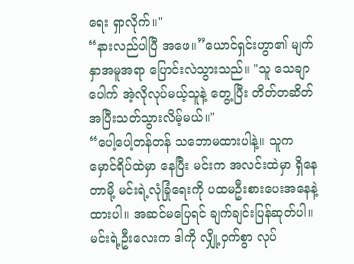ရေး ရှာလိုက်။"
“နားလည်ပါပြီ အဖေ။”ယောင်ရှင်းဟွာ၏ မျက်နှာအမူအရာ ပြောင်းလဲသွားသည်။ "သူ သေချာပေါက် အဲ့လိုလုပ်မယ့်သူနဲ့ တွေ့ပြီး တိတ်တဆိတ် အပြီးသတ်သွားလိမ့်မယ်။"
“ပေါ့ပေါ့တန်တန် သဘောမထားပါနဲ့။ သူက မှောင်ရိပ်ထဲမှာ နေပြီး မင်းက အလင်းထဲမှာ ရှိနေတာမို့ မင်းရဲ့လုံခြုံရေးကို ပထမဦးစားပေးအနေနဲ့ ထားပါ။ အဆင်မပြေရင် ချက်ချင်းပြန်ဆုတ်ပါ။ မင်းရဲ့ဦးလေးက ဒါကို လျှို့ဝှက်စွာ လုပ်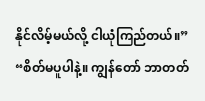နိုင်လိမ့်မယ်လို့ ငါယုံကြည်တယ်။”
“စိတ်မပူပါနဲ့။ ကျွန်တော် ဘာတတ်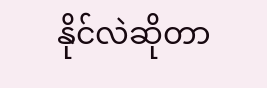နိုင်လဲဆိုတာ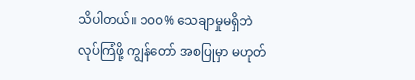သိပါတယ်။ ၁၀၀% သေချာမှုမရှိဘဲ လုပ်ကြံဖို့ ကျွန်တော် အစပြုမှာ မဟုတ်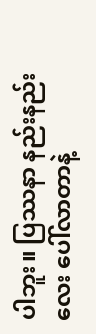ပါဘူး။ ပြဿနာ နည်းနည်းလေး ပေါ်လာတာနဲ့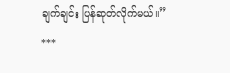ချက်ချင်း ပြန်ဆုတ်လိုက်မယ်။”
***